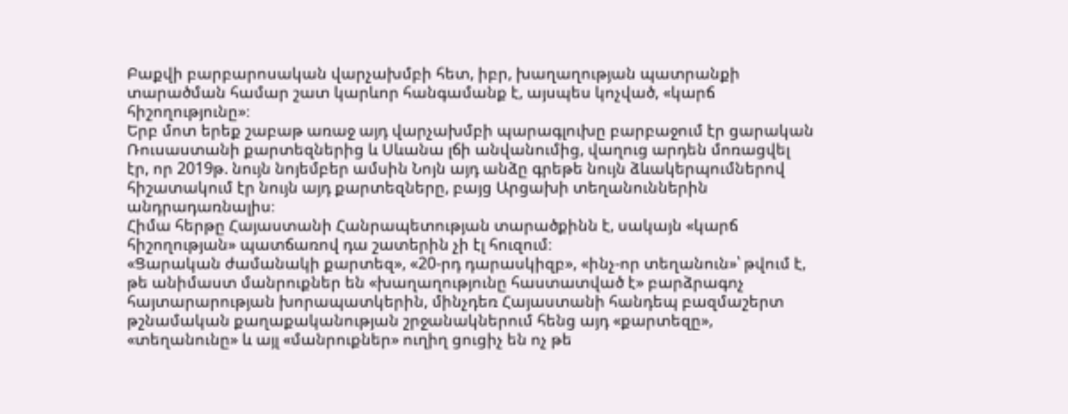Բաքվի բարբարոսական վարչախմբի հետ, իբր, խաղաղության պատրանքի տարածման համար շատ կարևոր հանգամանք է, այսպես կոչված, «կարճ հիշողությունը»։
Երբ մոտ երեք շաբաթ առաջ այդ վարչախմբի պարագլուխը բարբաջում էր ցարական Ռուսաստանի քարտեզներից և Սևանա լճի անվանումից, վաղուց արդեն մոռացվել էր, որ 2019թ. նույն նոյեմբեր ամսին Նոյն այդ անձը գրեթե նույն ձևակերպումներով հիշատակում էր նույն այդ քարտեզները, բայց Արցախի տեղանուններին անդրադառնալիս։
Հիմա հերթը Հայաստանի Հանրապետության տարածքինն է, սակայն «կարճ հիշողության» պատճառով դա շատերին չի էլ հուզում։
«Ցարական ժամանակի քարտեզ», «20-րդ դարասկիզբ», «ինչ-որ տեղանուն»՝ թվում է, թե անիմաստ մանրուքներ են «խաղաղությունը հաստատված է» բարձրագոչ հայտարարության խորապատկերին, մինչդեռ Հայաստանի հանդեպ բազմաշերտ թշնամական քաղաքականության շրջանակներում հենց այդ «քարտեզը», «տեղանունը» և այլ «մանրուքներ» ուղիղ ցուցիչ են ոչ թե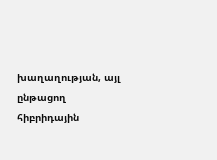խաղաղության, այլ ընթացող հիբրիդային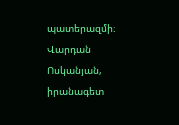պատերազմի։
Վարդան Ոսկանյան, իրանագետ